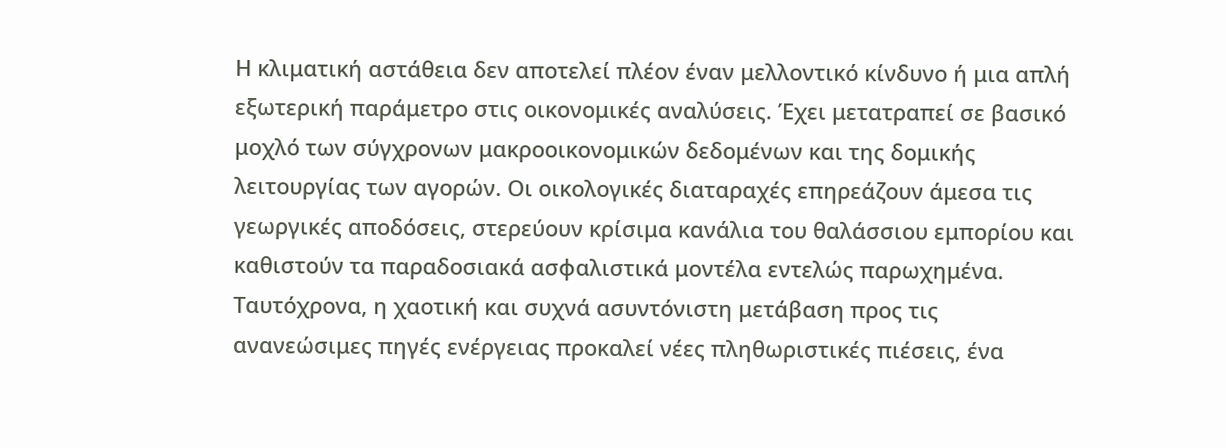Η κλιματική αστάθεια δεν αποτελεί πλέον έναν μελλοντικό κίνδυνο ή μια απλή εξωτερική παράμετρο στις οικονομικές αναλύσεις. Έχει μετατραπεί σε βασικό μοχλό των σύγχρονων μακροοικονομικών δεδομένων και της δομικής λειτουργίας των αγορών. Οι οικολογικές διαταραχές επηρεάζουν άμεσα τις γεωργικές αποδόσεις, στερεύουν κρίσιμα κανάλια του θαλάσσιου εμπορίου και καθιστούν τα παραδοσιακά ασφαλιστικά μοντέλα εντελώς παρωχημένα. Ταυτόχρονα, η χαοτική και συχνά ασυντόνιστη μετάβαση προς τις ανανεώσιμες πηγές ενέργειας προκαλεί νέες πληθωριστικές πιέσεις, ένα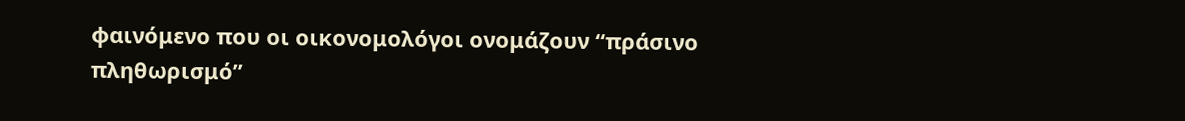φαινόμενο που οι οικονομολόγοι ονομάζουν “πράσινο πληθωρισμό”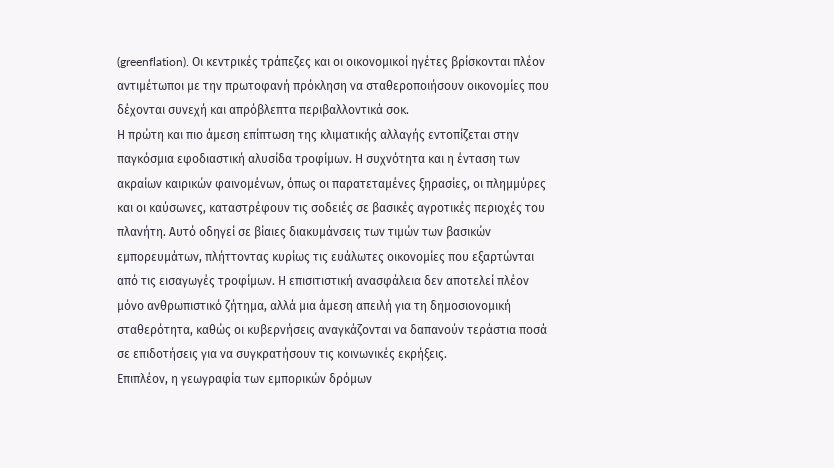(greenflation). Οι κεντρικές τράπεζες και οι οικονομικοί ηγέτες βρίσκονται πλέον αντιμέτωποι με την πρωτοφανή πρόκληση να σταθεροποιήσουν οικονομίες που δέχονται συνεχή και απρόβλεπτα περιβαλλοντικά σοκ.
Η πρώτη και πιο άμεση επίπτωση της κλιματικής αλλαγής εντοπίζεται στην παγκόσμια εφοδιαστική αλυσίδα τροφίμων. Η συχνότητα και η ένταση των ακραίων καιρικών φαινομένων, όπως οι παρατεταμένες ξηρασίες, οι πλημμύρες και οι καύσωνες, καταστρέφουν τις σοδειές σε βασικές αγροτικές περιοχές του πλανήτη. Αυτό οδηγεί σε βίαιες διακυμάνσεις των τιμών των βασικών εμπορευμάτων, πλήττοντας κυρίως τις ευάλωτες οικονομίες που εξαρτώνται από τις εισαγωγές τροφίμων. Η επισιτιστική ανασφάλεια δεν αποτελεί πλέον μόνο ανθρωπιστικό ζήτημα, αλλά μια άμεση απειλή για τη δημοσιονομική σταθερότητα, καθώς οι κυβερνήσεις αναγκάζονται να δαπανούν τεράστια ποσά σε επιδοτήσεις για να συγκρατήσουν τις κοινωνικές εκρήξεις.
Επιπλέον, η γεωγραφία των εμπορικών δρόμων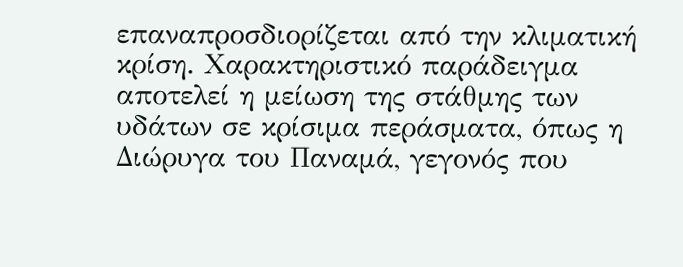επαναπροσδιορίζεται από την κλιματική κρίση. Χαρακτηριστικό παράδειγμα αποτελεί η μείωση της στάθμης των υδάτων σε κρίσιμα περάσματα, όπως η Διώρυγα του Παναμά, γεγονός που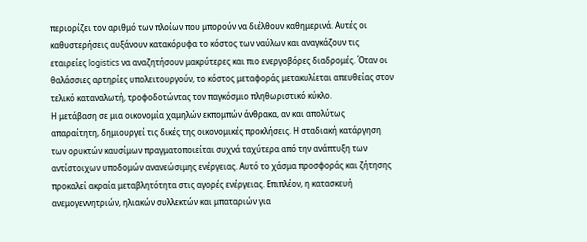περιορίζει τον αριθμό των πλοίων που μπορούν να διέλθουν καθημερινά. Αυτές οι καθυστερήσεις αυξάνουν κατακόρυφα το κόστος των ναύλων και αναγκάζουν τις εταιρείες logistics να αναζητήσουν μακρύτερες και πιο ενεργοβόρες διαδρομές. Όταν οι θαλάσσιες αρτηρίες υπολειτουργούν, το κόστος μεταφοράς μετακυλίεται απευθείας στον τελικό καταναλωτή, τροφοδοτώντας τον παγκόσμιο πληθωριστικό κύκλο.
Η μετάβαση σε μια οικονομία χαμηλών εκπομπών άνθρακα, αν και απολύτως απαραίτητη, δημιουργεί τις δικές της οικονομικές προκλήσεις. Η σταδιακή κατάργηση των ορυκτών καυσίμων πραγματοποιείται συχνά ταχύτερα από την ανάπτυξη των αντίστοιχων υποδομών ανανεώσιμης ενέργειας. Αυτό το χάσμα προσφοράς και ζήτησης προκαλεί ακραία μεταβλητότητα στις αγορές ενέργειας. Επιπλέον, η κατασκευή ανεμογεννητριών, ηλιακών συλλεκτών και μπαταριών για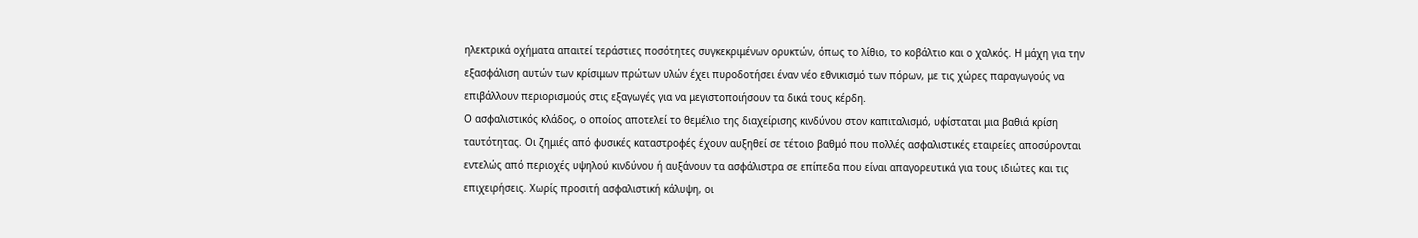ηλεκτρικά οχήματα απαιτεί τεράστιες ποσότητες συγκεκριμένων ορυκτών, όπως το λίθιο, το κοβάλτιο και ο χαλκός. Η μάχη για την εξασφάλιση αυτών των κρίσιμων πρώτων υλών έχει πυροδοτήσει έναν νέο εθνικισμό των πόρων, με τις χώρες παραγωγούς να επιβάλλουν περιορισμούς στις εξαγωγές για να μεγιστοποιήσουν τα δικά τους κέρδη.
Ο ασφαλιστικός κλάδος, ο οποίος αποτελεί το θεμέλιο της διαχείρισης κινδύνου στον καπιταλισμό, υφίσταται μια βαθιά κρίση ταυτότητας. Οι ζημιές από φυσικές καταστροφές έχουν αυξηθεί σε τέτοιο βαθμό που πολλές ασφαλιστικές εταιρείες αποσύρονται εντελώς από περιοχές υψηλού κινδύνου ή αυξάνουν τα ασφάλιστρα σε επίπεδα που είναι απαγορευτικά για τους ιδιώτες και τις επιχειρήσεις. Χωρίς προσιτή ασφαλιστική κάλυψη, οι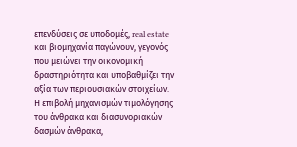επενδύσεις σε υποδομές, real estate και βιομηχανία παγώνουν, γεγονός που μειώνει την οικονομική δραστηριότητα και υποβαθμίζει την αξία των περιουσιακών στοιχείων.
Η επιβολή μηχανισμών τιμολόγησης του άνθρακα και διασυνοριακών δασμών άνθρακα,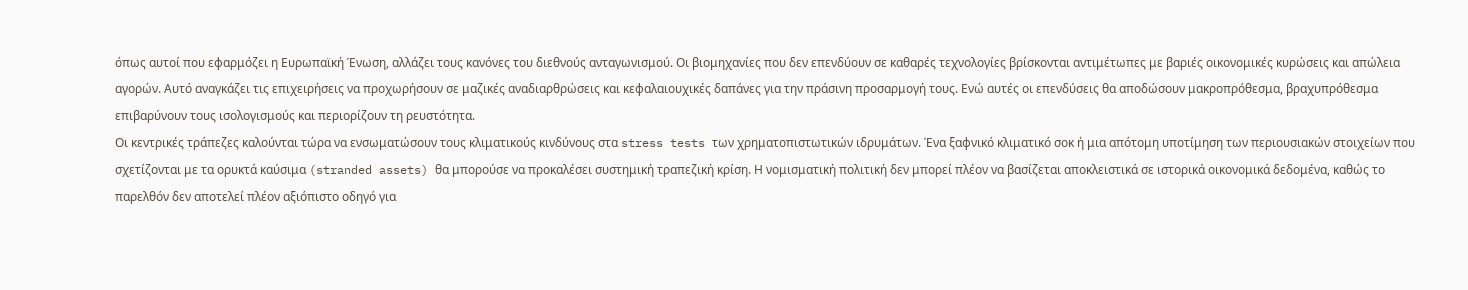όπως αυτοί που εφαρμόζει η Ευρωπαϊκή Ένωση, αλλάζει τους κανόνες του διεθνούς ανταγωνισμού. Οι βιομηχανίες που δεν επενδύουν σε καθαρές τεχνολογίες βρίσκονται αντιμέτωπες με βαριές οικονομικές κυρώσεις και απώλεια αγορών. Αυτό αναγκάζει τις επιχειρήσεις να προχωρήσουν σε μαζικές αναδιαρθρώσεις και κεφαλαιουχικές δαπάνες για την πράσινη προσαρμογή τους. Ενώ αυτές οι επενδύσεις θα αποδώσουν μακροπρόθεσμα, βραχυπρόθεσμα επιβαρύνουν τους ισολογισμούς και περιορίζουν τη ρευστότητα.
Οι κεντρικές τράπεζες καλούνται τώρα να ενσωματώσουν τους κλιματικούς κινδύνους στα stress tests των χρηματοπιστωτικών ιδρυμάτων. Ένα ξαφνικό κλιματικό σοκ ή μια απότομη υποτίμηση των περιουσιακών στοιχείων που σχετίζονται με τα ορυκτά καύσιμα (stranded assets) θα μπορούσε να προκαλέσει συστημική τραπεζική κρίση. Η νομισματική πολιτική δεν μπορεί πλέον να βασίζεται αποκλειστικά σε ιστορικά οικονομικά δεδομένα, καθώς το παρελθόν δεν αποτελεί πλέον αξιόπιστο οδηγό για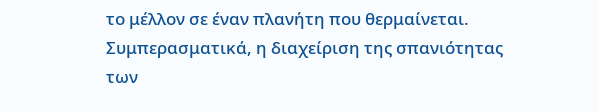το μέλλον σε έναν πλανήτη που θερμαίνεται.
Συμπερασματικά, η διαχείριση της σπανιότητας των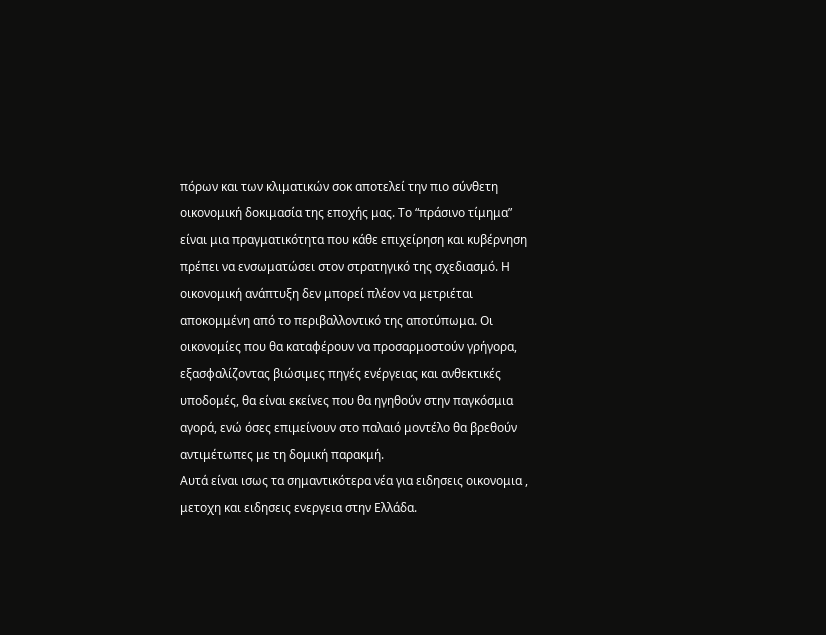πόρων και των κλιματικών σοκ αποτελεί την πιο σύνθετη οικονομική δοκιμασία της εποχής μας. Το “πράσινο τίμημα” είναι μια πραγματικότητα που κάθε επιχείρηση και κυβέρνηση πρέπει να ενσωματώσει στον στρατηγικό της σχεδιασμό. Η οικονομική ανάπτυξη δεν μπορεί πλέον να μετριέται αποκομμένη από το περιβαλλοντικό της αποτύπωμα. Οι οικονομίες που θα καταφέρουν να προσαρμοστούν γρήγορα, εξασφαλίζοντας βιώσιμες πηγές ενέργειας και ανθεκτικές υποδομές, θα είναι εκείνες που θα ηγηθούν στην παγκόσμια αγορά, ενώ όσες επιμείνουν στο παλαιό μοντέλο θα βρεθούν αντιμέτωπες με τη δομική παρακμή.
Αυτά είναι ισως τα σημαντικότερα νέα για ειδησεις οικονομια , μετοχη και ειδησεις ενεργεια στην Ελλάδα.